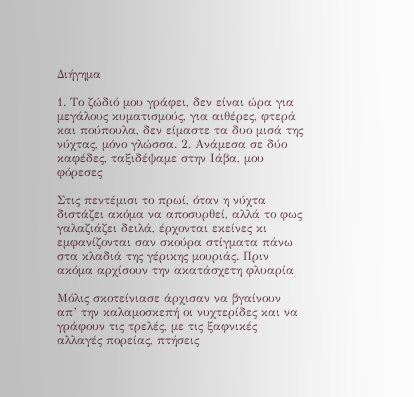Διήγημα

1. Το ζώδιό μου γράφει, δεν είναι ώρα για μεγάλους κυματισμούς, για αιθέρες, φτερά και πούπουλα, δεν είμαστε τα δυο μισά της νύχτας, μόνο γλώσσα. 2. Ανάμεσα σε δύο καφέδες, ταξιδέψαμε στην Ιάβα, μου φόρεσες

Στις πεντέμισι το πρωί, όταν η νύχτα διστάζει ακόμα να αποσυρθεί, αλλά το φως γαλαζιάζει δειλά, έρχονται εκείνες κι εμφανίζονται σαν σκούρα στίγματα πάνω στα κλαδιά της γέρικης μουριάς. Πριν ακόμα αρχίσουν την ακατάσχετη φλυαρία

Μόλις σκοτείνιασε άρχισαν να βγαίνουν απ’ την καλαμοσκεπή οι νυχτερίδες και να γράφουν τις τρελές, με τις ξαφνικές αλλαγές πορείας, πτήσεις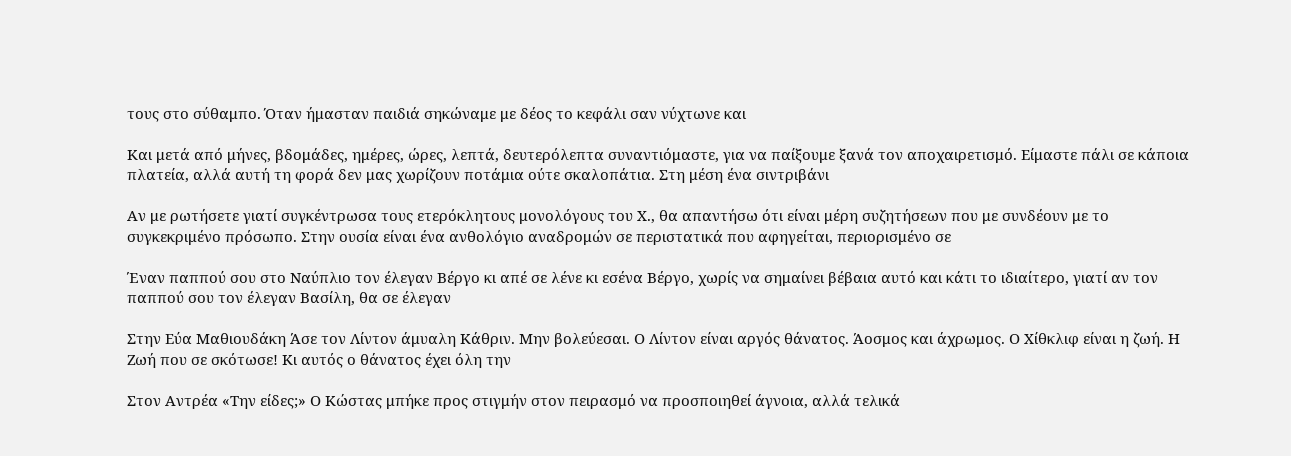τους στο σύθαμπο. Όταν ήμασταν παιδιά σηκώναμε με δέος το κεφάλι σαν νύχτωνε και

Και μετά από μήνες, βδομάδες, ημέρες, ώρες, λεπτά, δευτερόλεπτα συναντιόμαστε, για να παίξουμε ξανά τον αποχαιρετισμό. Είμαστε πάλι σε κάποια πλατεία, αλλά αυτή τη φορά δεν μας χωρίζουν ποτάμια ούτε σκαλοπάτια. Στη μέση ένα σιντριβάνι

Αν με ρωτήσετε γιατί συγκέντρωσα τους ετερόκλητους μονολόγους του Χ., θα απαντήσω ότι είναι μέρη συζητήσεων που με συνδέουν με το συγκεκριμένο πρόσωπο. Στην ουσία είναι ένα ανθολόγιο αναδρομών σε περιστατικά που αφηγείται, περιορισμένο σε

Έναν παππού σου στο Ναύπλιο τον έλεγαν Βέργο κι απέ σε λένε κι εσένα Βέργο, χωρίς να σημαίνει βέβαια αυτό και κάτι το ιδιαίτερο, γιατί αν τον παππού σου τον έλεγαν Βασίλη, θα σε έλεγαν

Στην Εύα Μαθιουδάκη Άσε τον Λίντον άμυαλη Κάθριν. Μην βολεύεσαι. Ο Λίντον είναι αργός θάνατος. Άοσμος και άχρωμος. Ο Χίθκλιφ είναι η ζωή. Η Ζωή που σε σκότωσε! Κι αυτός ο θάνατος έχει όλη την

Στον Αντρέα «Την είδες;» Ο Κώστας μπήκε προς στιγμήν στον πειρασμό να προσποιηθεί άγνοια, αλλά τελικά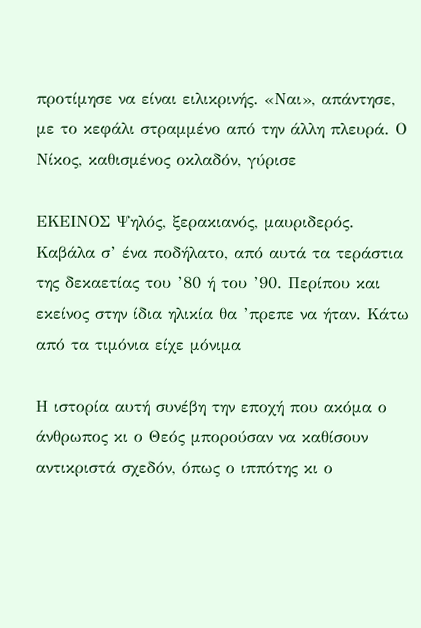προτίμησε να είναι ειλικρινής. «Ναι», απάντησε, με το κεφάλι στραμμένο από την άλλη πλευρά. Ο Νίκος, καθισμένος οκλαδόν, γύρισε

ΕΚΕΙΝΟΣ Ψηλός, ξερακιανός, μαυριδερός. Καβάλα σ’ ένα ποδήλατο, από αυτά τα τεράστια της δεκαετίας του ’80 ή του ’90. Περίπου και εκείνος στην ίδια ηλικία θα ’πρεπε να ήταν. Κάτω από τα τιμόνια είχε μόνιμα

Η ιστορία αυτή συνέβη την εποχή που ακόμα ο άνθρωπος κι ο Θεός μπορούσαν να καθίσουν αντικριστά σχεδόν, όπως ο ιππότης κι ο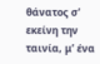θάνατος σ’ εκείνη την ταινία, μ’ ένα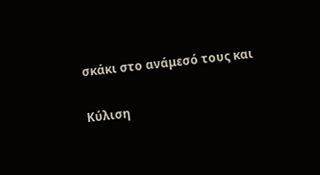σκάκι στο ανάμεσό τους και

Κύλιση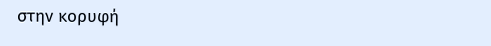στην κορυφή